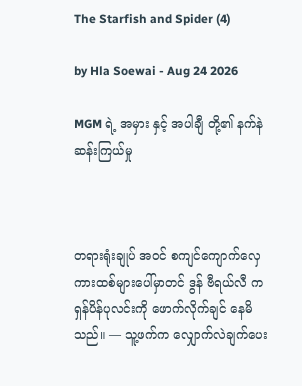The Starfish and Spider (4)

by Hla Soewai - Aug 24 2026

MGM ရဲ့ အမှား နှင့် အပါချီ တို့၏ နက်နဲဆန်းကြယ်မှု



တရားရုံးချုပ် အဝင် စကျင်ကျောက်လှေကားထစ်များပေါ်မှာတင် ဒွန် ဗီရယ်လီ က ရှန်ပိန်ပုလင်းကို ဖောက်လိုက်ချင် နေမိသည်။ — သူ့ဖက်က လျှောက်လဲချက်ပေး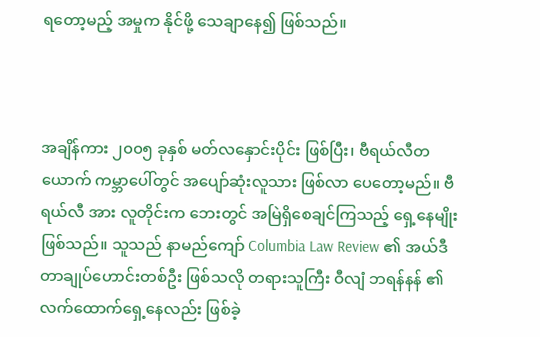ရတော့မည့် အမှုက နိုင်ဖို့ သေချာနေ၍ ဖြစ်သည်။



အချိန်ကား ၂၀၀၅ ခုနှစ် မတ်လနှောင်းပိုင်း ဖြစ်ပြီး၊ ဗီရယ်လီတယောက် ကမ္ဘာပေါ်တွင် အပျော်ဆုံးလူသား ဖြစ်လာ‌ ပေတော့မည်။ ဗီရယ်လီ အား လူတိုင်းက ဘေးတွင် အမြဲရှိစေချင်ကြသည့် ရှေ့နေမျိုး ဖြစ်သည်။ သူသည် နာမည်ကျော် Columbia Law Review ၏ အယ်ဒီတာချုပ်ဟောင်းတစ်ဦး ဖြစ်သလို တရားသူကြီး ဝီလျံ ဘရန်နန် ၏ လက်ထောက်ရှေ့နေလည်း ဖြစ်ခဲ့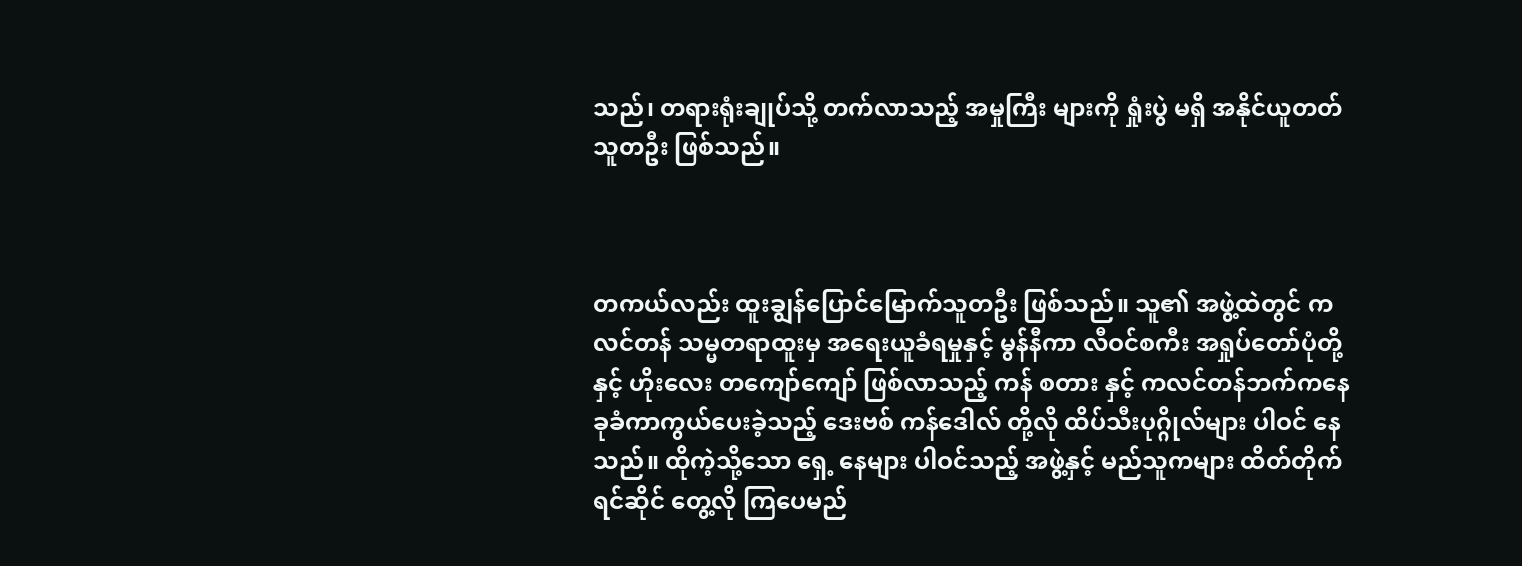သည်၊ တရားရုံးချုပ်သို့ တက်လာသည့် အမှုကြီး များကို ရှုံးပွဲ မရှိ အနိုင်ယူတတ်သူတဦး ဖြစ်သည်။



တကယ်လည်း ထူးချွန်ပြောင်မြောက်သူတဦး ဖြစ်သည်။ သူ၏ အဖွဲ့ထဲတွင် ကလင်တန် သမ္မတရာထူးမှ အရေးယူခံရမှုနှင့် မွန်နီကာ လီဝင်စကီး အရှုပ်တော်ပုံတို့နှင့် ဟိုးလေး တကျော်ကျော် ဖြစ်လာသည့် ကန် စတား နှင့် ကလင်တန်ဘက်ကနေ ခုခံကာကွယ်ပေးခဲ့သည့် ဒေးဗစ် ကန်ဒေါလ် တို့လို ထိပ်သီးပုဂ္ဂိုလ်များ ပါဝင် နေသည်။ ထိုကဲ့သို့သော ရှေ့ နေများ ပါဝင်သည့် အဖွဲ့နှင့် မည်သူကများ ထိတ်တိုက် ရင်ဆိုင် တွေ့လို ကြပေမည်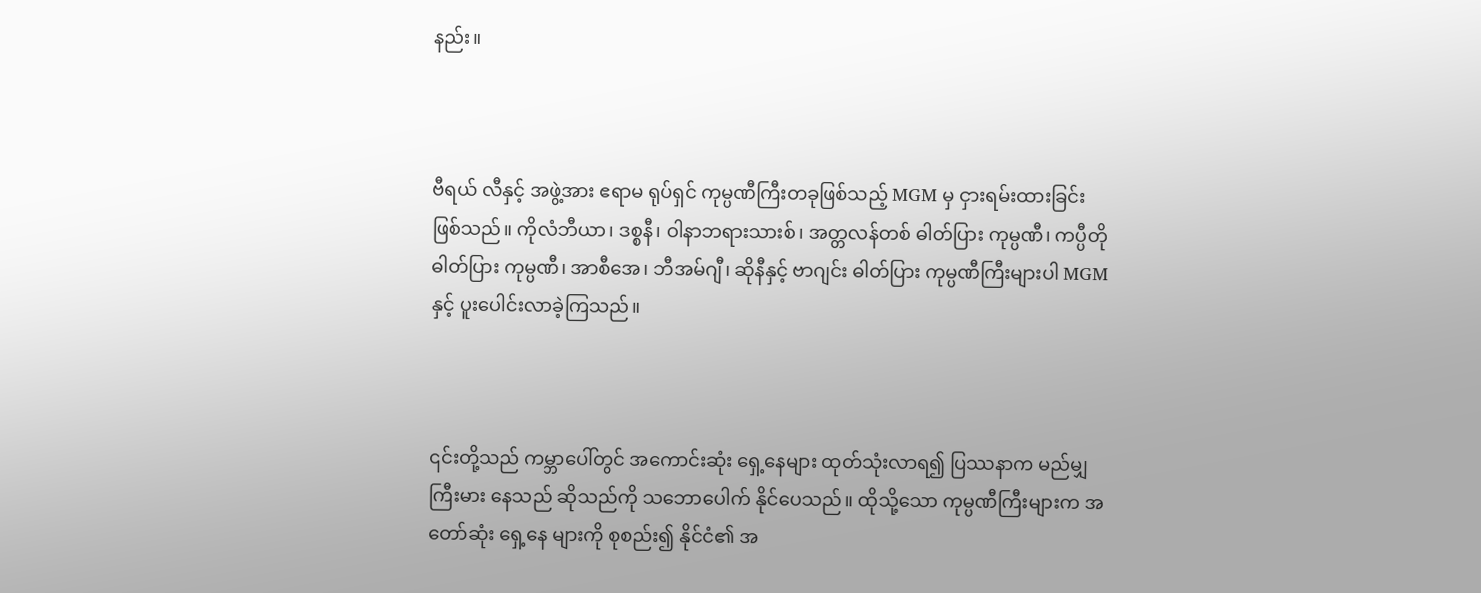နည်း။



ဗီရယ် လီနှင့် အဖွဲ့အား ဧရာမ ရုပ်ရှင် ကုမ္ပဏီကြီးတခုဖြစ်သည့် MGM မှ ငှားရမ်းထားခြင်း ဖြစ်သည်။ ကိုလံဘီယာ၊ ဒစ္စနီ၊ ဝါနာဘရားသားစ်၊ အတ္တလန်တစ် ဓါတ်ပြား ကုမ္ပဏီ၊ ကပ္ပီတို ဓါတ်ပြား ကုမ္ပဏီ၊ အာစီအေ၊ ဘီအမ်ဂျီ၊ ဆိုနီနှင့် ဗာဂျင်း ဓါတ်ပြား ကုမ္ပဏီကြီးများပါ MGM နှင့် ပူးပေါင်းလာခဲ့ကြသည်။



၎င်းတို့သည် ကမ္ဘာပေါ်တွင် အကောင်းဆုံး ရှေ့နေများ ထုတ်သုံးလာရ၍ ပြဿနာက မည်မျှ ကြီးမား နေသည် ဆိုသည်ကို သဘောပေါက် နိုင်ပေသည်။ ထိုသို့သော ကုမ္ပဏီကြီးများက အတော်ဆုံး ရှေ့နေ များကို စုစည်း၍ နိုင်ငံ၏ အ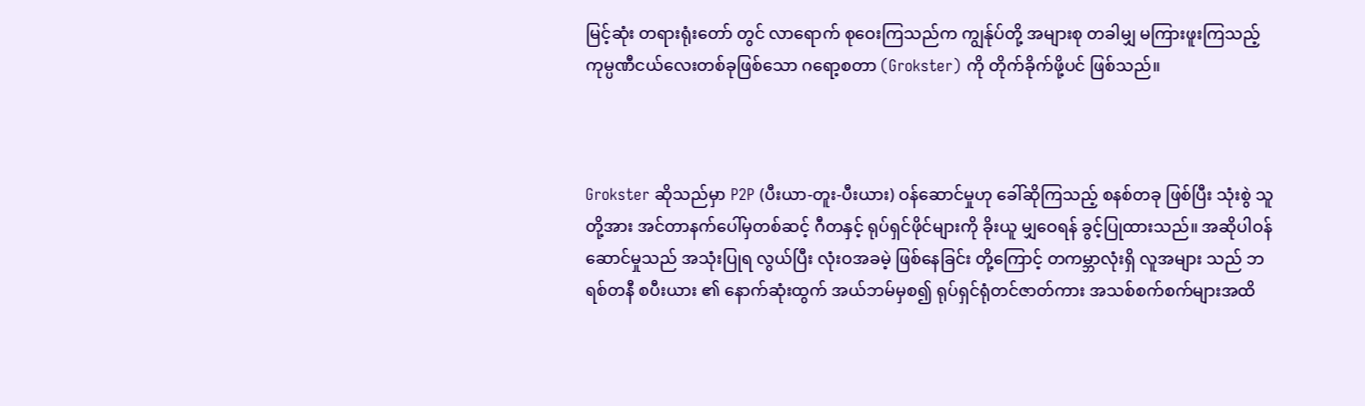မြင့်ဆုံး တရားရုံးတော် တွင် လာရောက် စုဝေးကြသည်က ကျွန်ုပ်တို့ အများစု တခါမျှ မကြားဖူးကြသည့် ကုမ္ပဏီငယ်လေးတစ်ခုဖြစ်သော ဂရော့စတာ (Grokster) ကို တိုက်ခိုက်ဖို့ပင် ဖြစ်သည်။



Grokster ဆိုသည်မှာ P2P (ပီးယာ-တူး-ပီးယား) ဝန်ဆောင်မှုဟု ခေါ်ဆိုကြသည့် စနစ်တခု ဖြစ်ပြီး သုံးစွဲ သူတို့အား အင်တာနက်ပေါ်မှတစ်ဆင့် ဂီတနှင့် ရုပ်ရှင်ဖိုင်များကို ခိုးယူ မျှဝေရန် ခွင့်ပြုထားသည်။ အဆိုပါဝန်ဆောင်မှုသည် အသုံးပြုရ လွယ်ပြီး လုံးဝအခမဲ့ ဖြစ်နေခြင်း တို့ကြောင့် တကမ္ဘာလုံးရှိ လူအများ သည် ဘရစ်တနီ စပီးယား ၏ နောက်ဆုံးထွက် အယ်ဘမ်မှစ၍ ရုပ်ရှင်ရုံတင်ဇာတ်ကား အသစ်စက်စက်များအထိ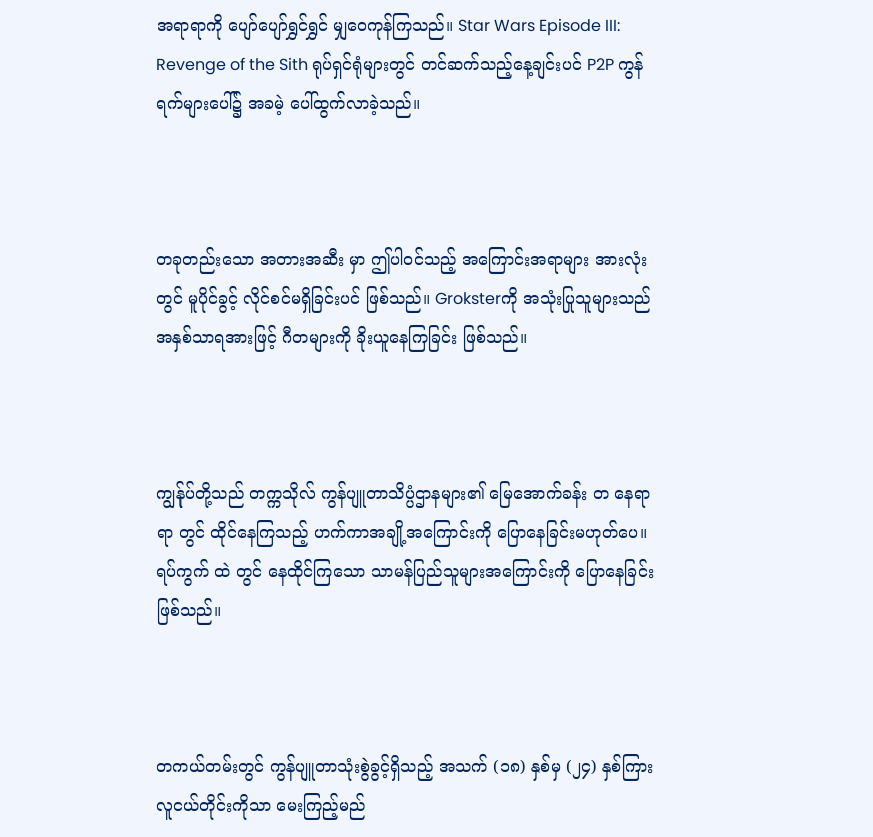အရာရာကို ပျော်ပျော်ရွှင်ရွှင် မျှဝေကုန်ကြသည်။ Star Wars Episode III: Revenge of the Sith ရုပ်ရှင်ရုံများတွင် တင်ဆက်သည့်နေ့ချင်းပင် P2P ကွန်ရက်များပေါ်၌ အခမဲ့ ပေါ်ထွက်လာခဲ့သည်။



တခုတည်းသော အတားအဆီး မှာ ဤပါဝင်သည့် အကြောင်းအရာများ အားလုံးတွင် မူပိုင်ခွင့် လိုင်စင်မရှိခြင်းပင် ဖြစ်သည်။ Groksterကို အသုံးပြုသူများသည် အနှစ်သာရအားဖြင့် ဂီတများကို ခိုးယူနေကြခြင်း ဖြစ်သည်။



ကျွန်ုပ်တို့သည် တက္ကသိုလ် ကွန်ပျူတာသိပ္ပံဌာနများ၏ မြေအောက်ခန်း တ နေရာရာ တွင် ထိုင်နေကြသည့် ဟက်ကာအချို့အကြောင်းကို ပြောနေခြင်းမဟုတ်ပေ။ ရပ်ကွက် ထဲ တွင် နေထိုင်ကြသော သာမန်ပြည်သူများအကြောင်းကို ပြောနေခြင်း ဖြစ်သည်။



တကယ်တမ်းတွင် ကွန်ပျူတာသုံးစွဲခွင့်ရှိသည့် အသက် (၁၈) နှစ်မှ (၂၄) နှစ်ကြား လူငယ်တိုင်းကိုသာ မေးကြည့်မည်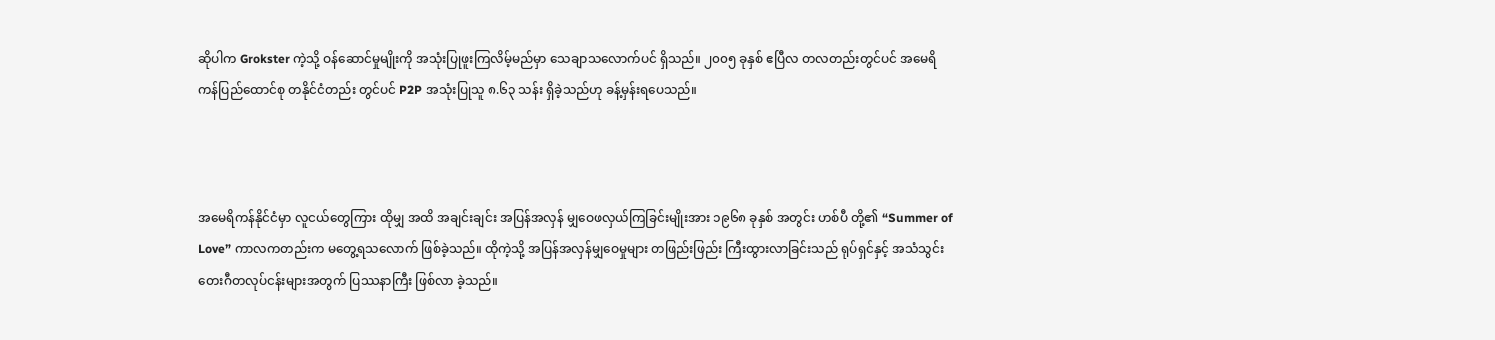ဆိုပါက Grokster ကဲ့သို့ ဝန်ဆောင်မှုမျိုးကို အသုံးပြုဖူးကြလိမ့်မည်မှာ သေချာသလောက်ပင် ရှိသည်။ ၂၀၀၅ ခုနှစ် ဧပြီလ တလတည်းတွင်ပင် အမေရိကန်ပြည်ထောင်စု တနိုင်ငံတည်း တွင်ပင် P2P အသုံးပြုသူ ၈.၆၃ သန်း ရှိခဲ့သည်ဟု ခန့်မှန်းရပေသည်။



အမေရိကန်နိုင်ငံမှာ လူငယ်တွေကြား ထိုမျှ အထိ အချင်းချင်း အပြန်အလှန် မျှဝေဖလှယ်ကြခြင်းမျိုးအား ၁၉၆၈ ခုနှစ် အတွင်း ဟစ်ပီ တို့၏ “Summer of Love” ကာလကတည်းက မတွေ့ရသလောက် ဖြစ်ခဲ့သည်။ ထိုကဲ့သို့ အပြန်အလှန်မျှဝေမှုများ တဖြည်းဖြည်း ကြီးထွားလာခြင်းသည် ရုပ်ရှင်နှင့် အသံသွင်းတေးဂီတလုပ်ငန်းများအတွက် ပြဿနာကြီး ဖြစ်လာ ခဲ့သည်။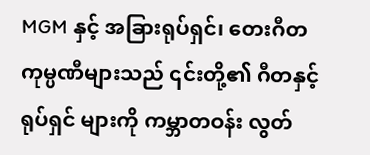MGM နှင့် အခြားရုပ်ရှင်၊ တေးဂီတကုမ္ပဏီများသည် ၎င်းတို့၏ ဂီတနှင့် ရုပ်ရှင် များကို ကမ္ဘာတဝန်း လွတ်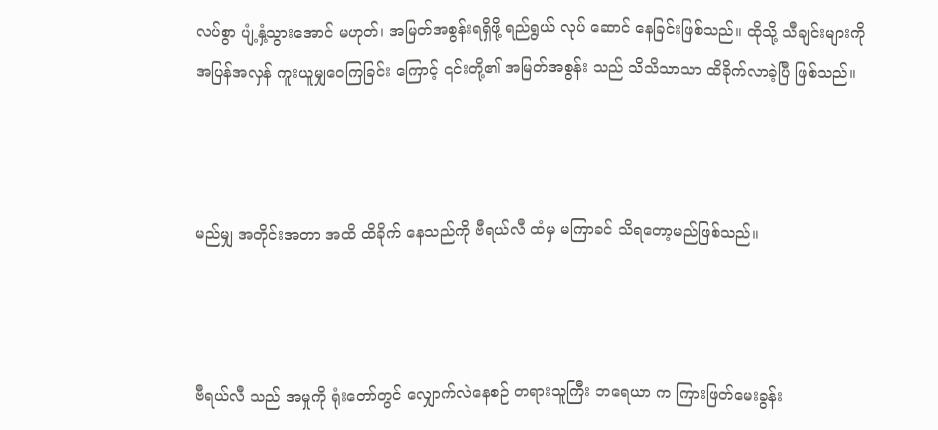လပ်စွာ ပျံ့နှံ့သွားအောင် မဟုတ်၊ အမြတ်အစွန်းရရှိဖို့ ရည်ရွယ် လုပ် ဆောင် နေခြင်းဖြစ်သည်။ ထိုသို့ သီချင်းများကို အပြန်အလှန် ကူးယူမျှဝေကြခြင်း ကြောင့် ၎င်းတို့၏ အမြတ်အစွန်း သည် သိသိသာသာ ထိခိုက်လာခဲ့ပြီ ဖြစ်သည်။



မည်မျှ အတိုင်းအတာ အထိ ထိခိုက် နေသည်ကို ဗီရယ်လီ ထံမှ မကြာခင် သိရတော့မည်ဖြစ်သည်။



ဗီရယ်လီ သည် အမှုကို ရုံးတော်တွင် လျှောက်လဲနေစဉ် တရားသူကြီး ဘရေယာ က ကြားဖြတ်မေးခွန်း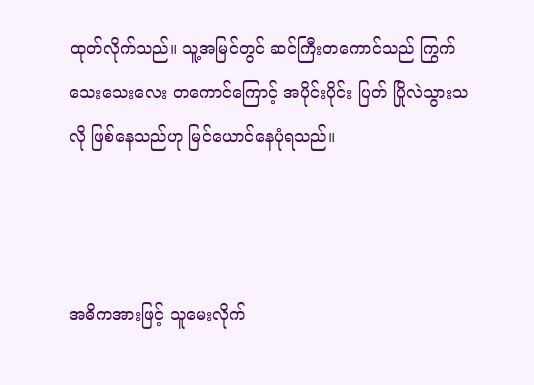ထုတ်လိုက်သည်။ သူ့အမြင်တွင် ဆင်ကြီးတကောင်သည် ကြွက်သေးသေးလေး တကောင်ကြောင့် အပိုင်းပိုင်း ပြတ် ပြိုလဲသွားသလို ဖြစ်နေသည်ဟု မြင်ယောင်နေပုံရသည်။



အဓိကအားဖြင့် သူမေးလိုက်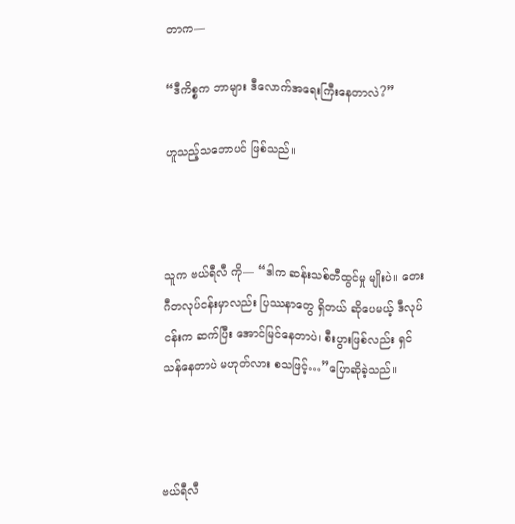တာက—

“ဒီကိစ္စက ဘာများ ဒီလောက်အရေးကြီးနေတာလဲ?”

ဟူသည့်သဘောပင် ဖြစ်သည်။



သူက ဗယ်ရီလီ ကို— “ဒါက ဆန်းသစ်တီထွင်မှု မျိုးပဲ။ တေးဂီတလုပ်ငန်းမှာလည်း ပြဿနာတွေ ရှိတယ် ဆိုပေမယ့် ဒီလုပ်ငန်းက ဆက်ပြီး အောင်မြင်နေတာပဲ၊ စီးပွားဖြစ်လည်း ရှင်သန်နေတာပဲ မဟုတ်လား စသဖြင့်…”ပြောဆိုခဲ့သည်။



ဗယ်ရီလီ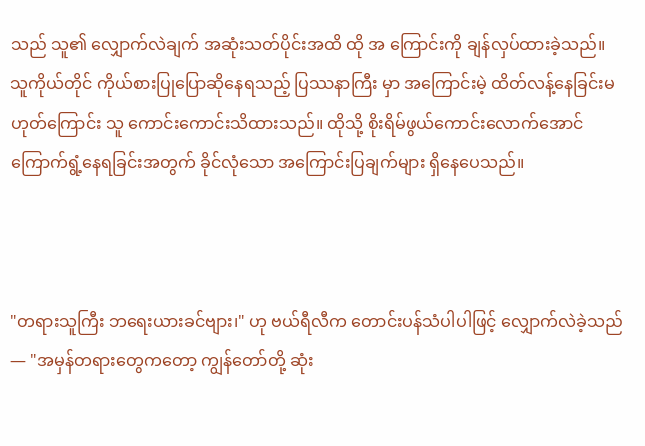သည် သူ၏ လျှောက်လဲချက် အဆုံးသတ်ပိုင်းအထိ ထို အ ကြောင်းကို ချန်လှပ်ထားခဲ့သည်။ သူကိုယ်တိုင် ကိုယ်စားပြုပြောဆိုနေရသည့် ပြဿနာကြီး မှာ အကြောင်းမဲ့ ထိတ်လန့်နေခြင်းမဟုတ်ကြောင်း သူ ကောင်းကောင်းသိထားသည်။ ထိုသို့ စိုးရိမ်ဖွယ်ကောင်းလောက်အောင် ကြောက်ရွံ့နေရခြင်းအတွက် ခိုင်လုံသော အကြောင်းပြချက်များ ရှိနေပေသည်။



"တရားသူကြီး ဘရေးယားခင်ဗျား၊" ဟု ဗယ်ရီလီက တောင်းပန်သံပါပါဖြင့် လျှောက်လဲခဲ့သည်— "အမှန်တရားတွေကတော့ ကျွန်တော်တို့ ဆုံး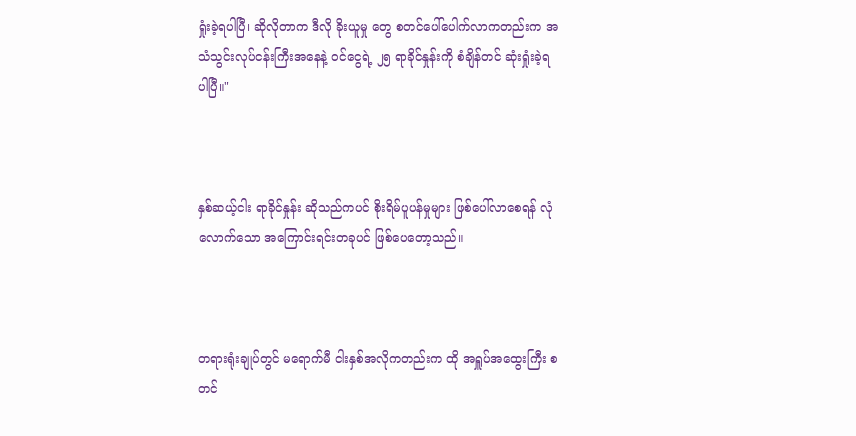ရှုံးခဲ့ရပါပြီ၊ ဆိုလိုတာက ဒီလို ခိုးယူမှု တွေ စတင်ပေါ်ပေါက်လာကတည်းက အသံသွင်းလုပ်ငန်းကြီးအနေနဲ့ ဝင်ငွေရဲ့ ၂၅ ရာခိုင်နှုန်းကို စံချိန်တင် ဆုံးရှုံးခဲ့ရပါပြီ။"



နှစ်ဆယ့်ငါး ရာခိုင်နှုန်း ဆိုသည်ကပင် စိုးရိမ်ပူပန်မှုများ ဖြစ်ပေါ်လာစေရန် လုံလောက်သော အကြောင်းရင်းတခုပင် ဖြစ်ပေတော့သည်။



တရားရုံးချုပ်တွင် မရောက်မီ ငါးနှစ်အလိုကတည်းက ထို အရှူပ်အထွေးကြီး စတင်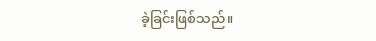ခဲ့ခြင်းဖြစ်သည်။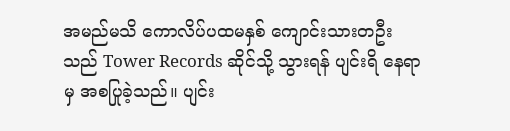အမည်မသိ ကောလိပ်ပထမနှစ် ကျောင်းသားတဦးသည် Tower Records ဆိုင်သို့ သွားရန် ပျင်းရိ နေရာမှ အစပြုခဲ့သည်။ ပျင်း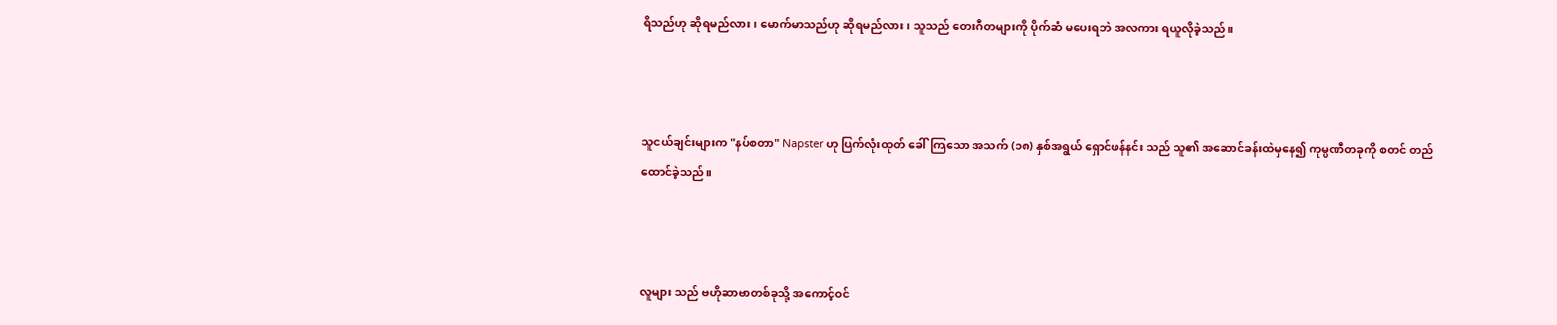ရိသည်ဟု ဆိုရမည်လား၊ မောက်မာသည်ဟု ဆိုရမည်လား၊ သူသည် တေးဂီတများကို ပိုက်ဆံ မပေးရဘဲ အလကား ရယူလိုခဲ့သည်။



သူငယ်ချင်းများက "နပ်စတာ" Napster ဟု ပြက်လုံးထုတ် ခေါ်ကြသော အသက် (၁၈) နှစ်အရွယ် ရှောင်ဖန်နင်း သည် သူ၏ အဆောင်ခန်းထဲမှနေ၍ ကုမ္ပဏီတခုကို စတင် တည်ထောင်ခဲ့သည်။



လူများ သည် ဗဟိုဆာဗာတစ်ခုသို့ အကောင့်ဝင်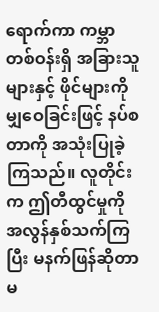ရောက်ကာ ကမ္ဘာတစ်ဝန်းရှိ အခြားသူများနှင့် ဖိုင်များကို မျှဝေခြင်းဖြင့် နပ်စတာကို အသုံးပြုခဲ့ကြသည်။ လူတိုင်းက ဤတီထွင်မှုကို အလွန်နှစ်သက်ကြပြီး မနက်ဖြန်ဆိုတာ မ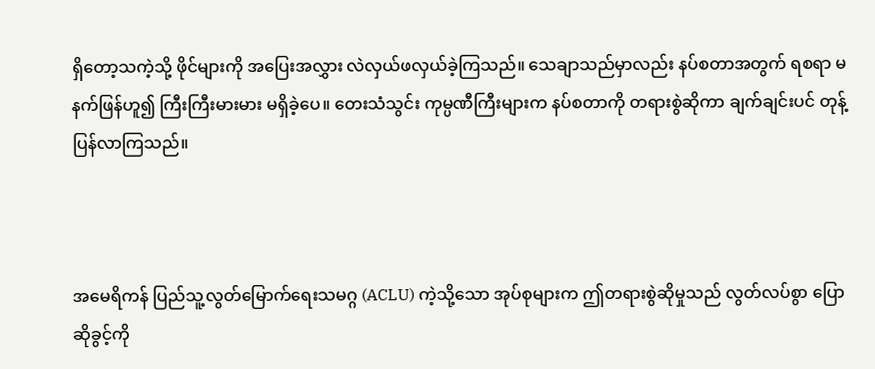ရှိတော့သကဲ့သို့ ဖိုင်များကို အပြေးအလွှား လဲလှယ်ဖလှယ်ခဲ့ကြသည်။ သေချာသည်မှာလည်း နပ်စတာအတွက် ရစရာ မနက်ဖြန်ဟူ၍ ကြီးကြီးမားမား မရှိခဲ့ပေ။ တေးသံသွင်း ကုမ္ပဏီကြီးများက နပ်စတာကို တရားစွဲဆိုကာ ချက်ချင်းပင် တုန့်ပြန်လာကြသည်။



အမေရိကန် ပြည်သူ့လွတ်မြောက်ရေးသမဂ္ဂ (ACLU) ကဲ့သို့သော အုပ်စုများက ဤတရားစွဲဆိုမှုသည် လွတ်လပ်စွာ ပြောဆိုခွင့်ကို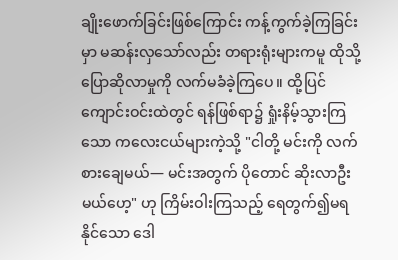ချိုးဖောက်ခြင်းဖြစ်ကြောင်း ကန့်ကွက်ခဲ့ကြခြင်းမှာ မဆန်းလှသော်လည်း တရားရုံးများကမူ ထိုသို့ ပြောဆိုလာမှုကို လက်မခံခဲ့ကြပေ။ ထို့ပြင် ကျောင်းဝင်းထဲတွင် ရန်ဖြစ်ရာ၌ ရှုံးနိမ့်သွားကြသော ကလေးငယ်များကဲ့သို့ "ငါတို့ မင်းကို လက်စားချေမယ်— မင်းအတွက် ပိုတောင် ဆိုးလာဦးမယ်ဟေ့" ဟု ကြိမ်းဝါးကြသည့် ရေတွက်၍မရနိုင်သော ဒေါ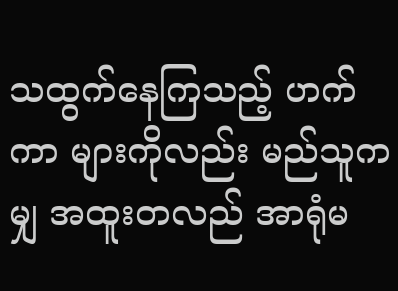သထွက်နေကြသည့် ဟက်ကာ များကိုလည်း မည်သူကမျှ အထူးတလည် အာရုံမ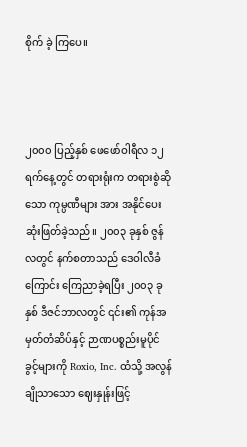စိုက် ခဲ့ ကြပေ။



၂၀၀၀ ပြည့်နှစ် ဖေဖော်ဝါရီလ ၁၂ ရက်နေ့တွင် တရားရုံးက တရားစွဲဆိုသော ကုမ္ပဏီများ အား အနိုင်ပေးဆုံးဖြတ်ခဲ့သည်။ ၂၀၀၃ ခုနှစ် ဇွန်လတွင် နက်စတာသည် ဒေဝါလီခံကြောင်း ကြေညာခဲ့ရပြီး ၂၀၀၃ ခုနှစ် ဒီဇင်ဘာလတွင် ၎င်း၏ ကုန်အမှတ်တံဆိပ်နှင့် ဉာဏပစ္စည်းမူပိုင်ခွင့်များကို Roxio, Inc. ထံသို့ အလွန်ချိုသာသော ဈေးနှုန်းဖြင့်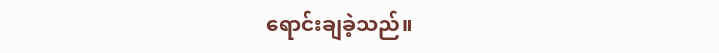ရောင်းချခဲ့သည်။